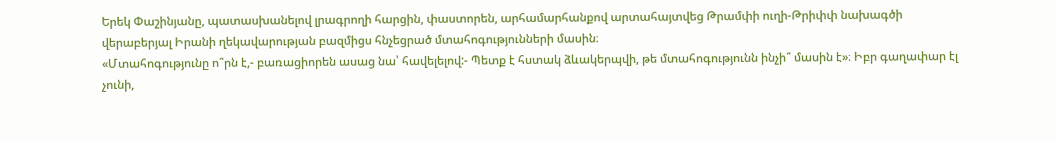Երեկ Փաշինյանը, պատասխանելով լրագրողի հարցին, փաստորեն, արհամարհանքով արտահայտվեց Թրամփի ուղի-Թրիփփ նախագծի վերաբերյալ Իրանի ղեկավարության բազմիցս հնչեցրած մտահոգությունների մասին։
«Մտահոգությունը ո՞րն է,- բառացիորեն ասաց նա՝ հավելելով:- Պետք է հստակ ձևակերպվի, թե մտահոգությունն ինչի՞ մասին է»։ Իբր գաղափար էլ չունի,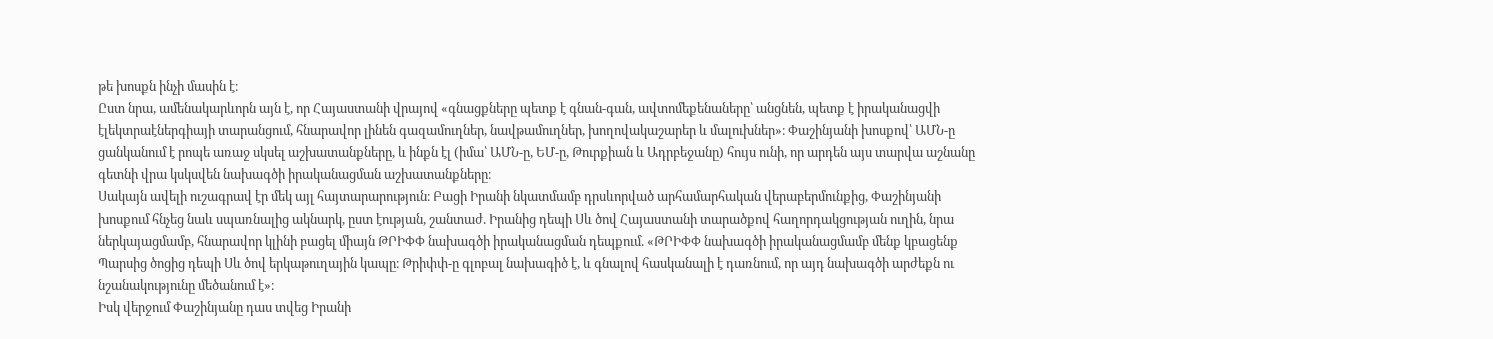թե խոսքն ինչի մասին է։
Ըստ նրա, ամենակարևորն այն է, որ Հայաստանի վրայով «գնացքները պետք է գնան-գան, ավտոմեքենաները՝ անցնեն, պետք է իրականացվի էլեկտրաէներգիայի տարանցում, հնարավոր լինեն գազամուղներ, նավթամուղներ, խողովակաշարեր և մալուխներ»։ Փաշինյանի խոսքով՝ ԱՄՆ-ը ցանկանում է րոպե առաջ սկսել աշխատանքները, և ինքն էլ (իմա՝ ԱՄՆ-ը, ԵՄ-ը, Թուրքիան և Ադրբեջանը) հույս ունի, որ արդեն այս տարվա աշնանը գետնի վրա կսկսվեն նախագծի իրականացման աշխատանքները։
Սակայն ավելի ուշագրավ էր մեկ այլ հայտարարություն։ Բացի Իրանի նկատմամբ դրսևորված արհամարհական վերաբերմունքից, Փաշինյանի խոսքում հնչեց նաև սպառնալից ակնարկ, ըստ էության, շանտաժ. Իրանից դեպի Սև ծով Հայաստանի տարածքով հաղորդակցության ուղին, նրա ներկայացմամբ, հնարավոր կլինի բացել միայն ԹՐԻՓՓ նախագծի իրականացման դեպքում. «ԹՐԻՓՓ նախագծի իրականացմամբ մենք կբացենք Պարսից ծոցից դեպի Սև ծով երկաթուղային կապը։ Թրիփփ-ը գլոբալ նախագիծ է, և գնալով հասկանալի է դառնում, որ այդ նախագծի արժեքն ու նշանակությունը մեծանում է»։
Իսկ վերջում Փաշինյանը դաս տվեց Իրանի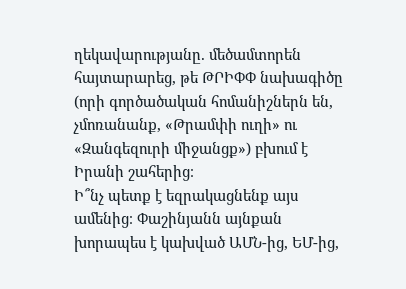ղեկավարությանը. մեծամտորեն հայտարարեց, թե ԹՐԻՓՓ նախագիծը (որի գործածական հոմանիշներն են, չմոռանանք, «Թրամփի ուղի» ու «Զանգեզուրի միջանցք») բխում է Իրանի շահերից։
Ի՞նչ պետք է եզրակացնենք այս ամենից։ Փաշինյանն այնքան խորապես է կախված ԱՄՆ-ից, ԵՄ-ից,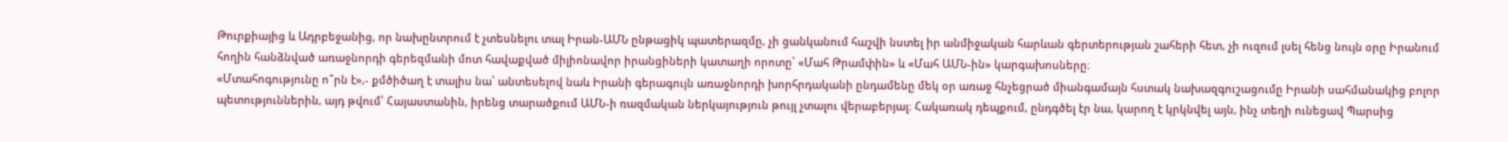Թուրքիայից և Ադրբեջանից, որ նախընտրում է չտեսնելու տալ Իրան-ԱՄՆ ընթացիկ պատերազմը, չի ցանկանում հաշվի նստել իր անմիջական հարևան գերտերության շահերի հետ, չի ուզում լսել հենց նույն օրը Իրանում հողին հանձնված առաջնորդի գերեզմանի մոտ հավաքված միլիոնավոր իրանցիների կատաղի որոտը՝ «Մահ Թրամփին» և «Մահ ԱՄՆ-ին» կարգախոսները։
«Մտահոգությունը ո՞րն է»,- քմծիծաղ է տալիս նա՝ անտեսելով նաև Իրանի գերագույն առաջնորդի խորհրդականի ընդամենը մեկ օր առաջ հնչեցրած միանգամայն հստակ նախազգուշացումը Իրանի սահմանակից բոլոր պետություններին, այդ թվում՝ Հայաստանին, իրենց տարածքում ԱՄՆ-ի ռազմական ներկայություն թույլ չտալու վերաբերյալ։ Հակառակ դեպքում, ընդգծել էր նա, կարող է կրկնվել այն, ինչ տեղի ունեցավ Պարսից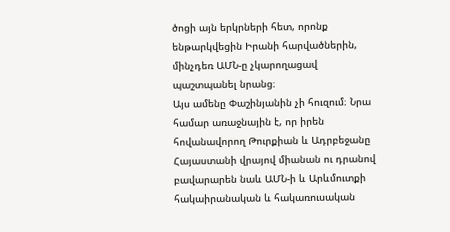ծոցի այն երկրների հետ, որոնք ենթարկվեցին Իրանի հարվածներին, մինչդեռ ԱՄՆ-ը չկարողացավ պաշտպանել նրանց։
Այս ամենը Փաշինյանին չի հուզում։ Նրա համար առաջնային է, որ իրեն հովանավորող Թուրքիան և Ադրբեջանը Հայաստանի վրայով միանան ու դրանով բավարարեն նաև ԱՄՆ-ի և Արևմուտքի հակաիրանական և հակառուսական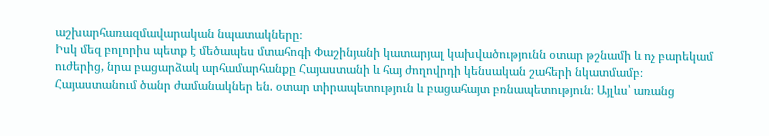աշխարհառազմավարական նպատակները։
Իսկ մեզ բոլորիս պետք է մեծապես մտահոգի Փաշինյանի կատարյալ կախվածությունն օտար թշնամի և ոչ բարեկամ ուժերից, նրա բացարձակ արհամարհանքը Հայաստանի և հայ ժողովրդի կենսական շահերի նկատմամբ։
Հայաստանում ծանր ժամանակներ են. օտար տիրապետություն և բացահայտ բռնապետություն։ Այլևս՝ առանց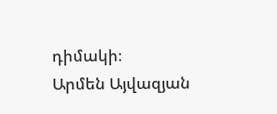դիմակի։
Արմեն Այվազյան